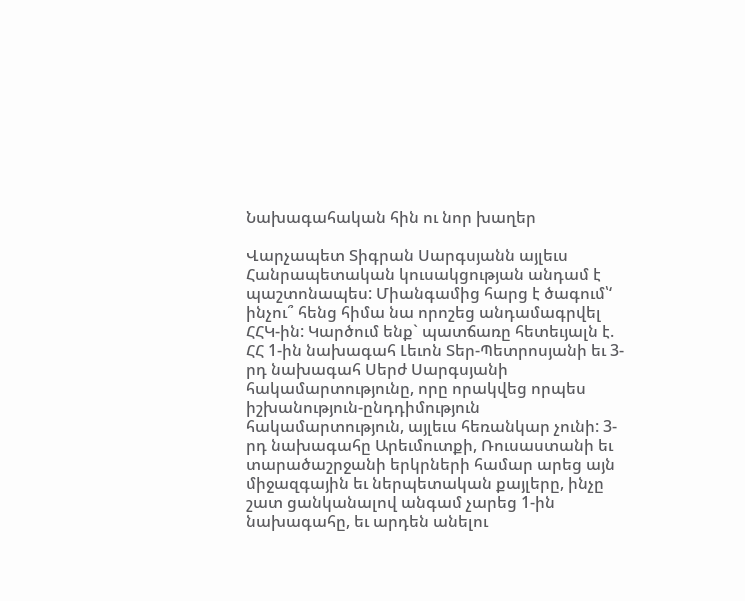Նախագահական հին ու նոր խաղեր

Վարչապետ Տիգրան Սարգսյանն այլեւս Հանրապետական կուսակցության անդամ է պաշտոնապես: Միանգամից հարց է ծագում՝‘ ինչու՞ հենց հիմա նա որոշեց անդամագրվել ՀՀԿ-ին: Կարծում ենք` պատճառը հետեւյալն է. ՀՀ 1-ին նախագահ Լեւոն Տեր-Պետրոսյանի եւ 3-րդ նախագահ Սերժ Սարգսյանի հակամարտությունը, որը որակվեց որպես իշխանություն-ընդդիմություն հակամարտություն, այլեւս հեռանկար չունի: 3-րդ նախագահը Արեւմուտքի, Ռուսաստանի եւ տարածաշրջանի երկրների համար արեց այն միջազգային եւ ներպետական քայլերը, ինչը շատ ցանկանալով անգամ չարեց 1-ին նախագահը, եւ արդեն անելու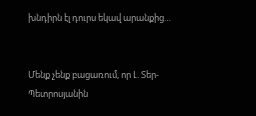խնդիրն էլ դուրս եկավ արանքից…


Մենք չենք բացառում, որ Լ. Տեր-Պետրոսյանին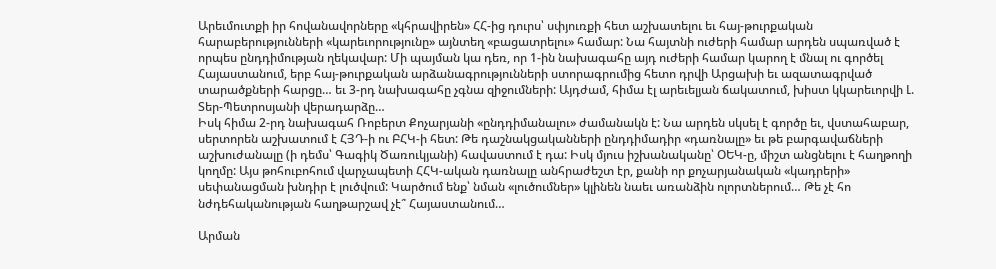Արեւմուտքի իր հովանավորները «կհրավիրեն» ՀՀ-ից դուրս՝ սփյուռքի հետ աշխատելու եւ հայ-թուրքական հարաբերությունների «կարեւորությունը» այնտեղ «բացատրելու» համար: Նա հայտնի ուժերի համար արդեն սպառված է որպես ընդդիմության ղեկավար: Մի պայման կա դեռ, որ 1-ին նախագահը այդ ուժերի համար կարող է մնալ ու գործել Հայաստանում, երբ հայ-թուրքական արձանագրությունների ստորագրումից հետո դրվի Արցախի եւ ազատագրված տարածքների հարցը… եւ 3-րդ նախագահը չգնա զիջումների: Այդժամ, հիմա էլ արեւելյան ճակատում, խիստ կկարեւորվի Լ. Տեր-Պետրոսյանի վերադարձը…
Իսկ հիմա 2-րդ նախագահ Ռոբերտ Քոչարյանի «ընդդիմանալու» ժամանակն է: Նա արդեն սկսել է գործը եւ, վստահաբար, սերտորեն աշխատում է ՀՅԴ-ի ու ԲՀԿ-ի հետ: Թե դաշնակցականների ընդդիմադիր «դառնալը» եւ թե բարգավաճների աշխուժանալը (ի դեմս՝ Գագիկ Ծառուկյանի) հավաստում է դա: Իսկ մյուս իշխանականը՝ ՕԵԿ-ը, միշտ անցնելու է հաղթողի կողմը: Այս թոհուբոհում վարչապետի ՀՀԿ-ական դառնալը անհրաժեշտ էր, քանի որ քոչարյանական «կադրերի» սեփանացման խնդիր է լուծվում: Կարծում ենք՝ նման «լուծումներ» կլինեն նաեւ առանձին ոլորտներում… Թե չէ հո նժդեհականության հաղթարշավ չէ՞ Հայաստանում…

Արման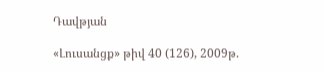Դավթյան

«Լուսանցք» թիվ 40 (126), 2009թ.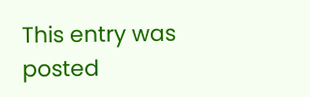This entry was posted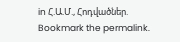in Հ.Ա.Մ., Հոդվածներ. Bookmark the permalink.